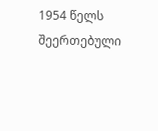1954 წელს შეერთებული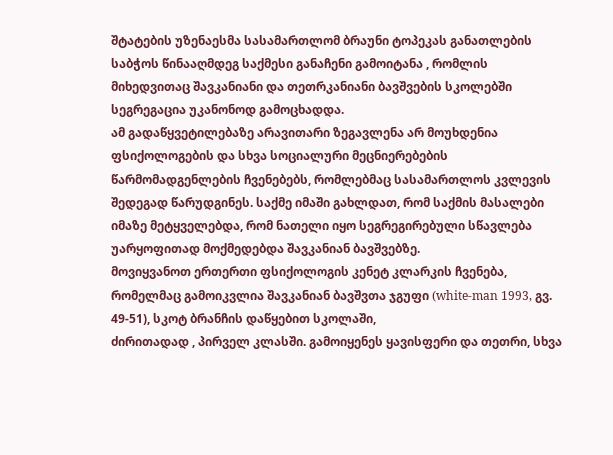შტატების უზენაესმა სასამართლომ ბრაუნი ტოპეკას განათლების საბჭოს წინააღმდეგ საქმესი განაჩენი გამოიტანა , რომლის მიხედვითაც შავკანიანი და თეთრკანიანი ბავშვების სკოლებში სეგრეგაცია უკანონოდ გამოცხადდა.
ამ გადაწყვეტილებაზე არავითარი ზეგავლენა არ მოუხდენია ფსიქოლოგების და სხვა სოციალური მეცნიერებების წარმომადგენლების ჩვენებებს, რომლებმაც სასამართლოს კვლევის შედეგად წარუდგინეს. საქმე იმაში გახლდათ, რომ საქმის მასალები იმაზე მეტყველებდა, რომ ნათელი იყო სეგრეგირებული სწავლება უარყოფითად მოქმედებდა შავკანიან ბავშვებზე.
მოვიყვანოთ ერთერთი ფსიქოლოგის კენეტ კლარკის ჩვენება, რომელმაც გამოიკვლია შავკანიან ბავშვთა ჯგუფი (white-man 1993, გვ. 49-51), სკოტ ბრანჩის დაწყებით სკოლაში,
ძირითადად , პირველ კლასში. გამოიყენეს ყავისფერი და თეთრი, სხვა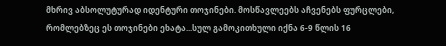მხრივ აბსოლუტურად იდენტური თოჯინები. მოსწავლეებს აჩვენებს ფურცლები, რომლებზეც ეს თოჯინები ეხატა...სულ გამოკითხული იქნა 6-9 წლის 16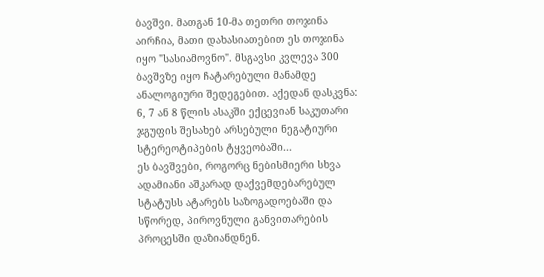ბავშვი. მათგან 10-მა თეთრი თოჯინა აირჩია, მათი დახასიათებით ეს თოჯინა იყო "სასიამოვნო". მსგავსი კვლევა 300 ბავშვზე იყო ჩატარებული მანამდე ანალოგიური შედეგებით. აქედან დასკვნა: 6, 7 ან 8 წლის ასაკში ექცევიან საკუთარი ჯგუფის შესახებ არსებული ნეგატიური სტერეოტიპების ტყვეობაში...
ეს ბავშვები, როგორც ნებისმიერი სხვა ადამიანი აშკარად დაქვემდებარებულ სტატუსს ატარებს საზოგადოებაში და სწორედ, პიროვნული განვითარების პროცესში დაზიანდნენ.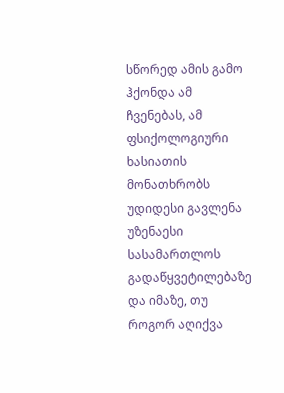სწორედ ამის გამო ჰქონდა ამ ჩვენებას, ამ ფსიქოლოგიური ხასიათის მონათხრობს უდიდესი გავლენა უზენაესი სასამართლოს გადაწყვეტილებაზე და იმაზე, თუ როგორ აღიქვა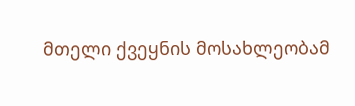მთელი ქვეყნის მოსახლეობამ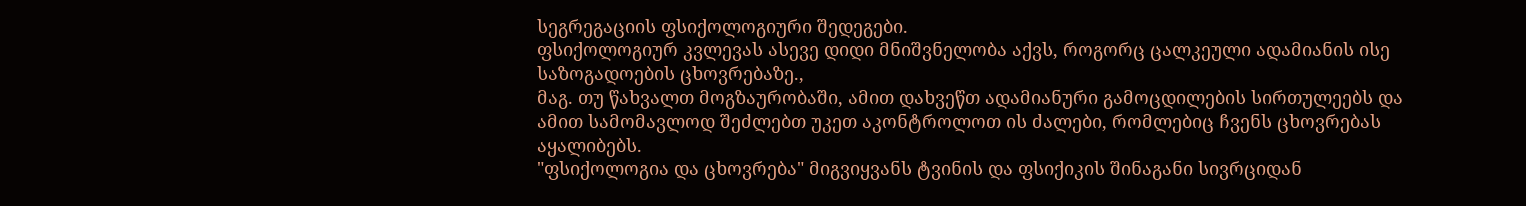სეგრეგაციის ფსიქოლოგიური შედეგები.
ფსიქოლოგიურ კვლევას ასევე დიდი მნიშვნელობა აქვს, როგორც ცალკეული ადამიანის ისე საზოგადოების ცხოვრებაზე.,
მაგ. თუ წახვალთ მოგზაურობაში, ამით დახვეწთ ადამიანური გამოცდილების სირთულეებს და ამით სამომავლოდ შეძლებთ უკეთ აკონტროლოთ ის ძალები, რომლებიც ჩვენს ცხოვრებას აყალიბებს.
"ფსიქოლოგია და ცხოვრება" მიგვიყვანს ტვინის და ფსიქიკის შინაგანი სივრციდან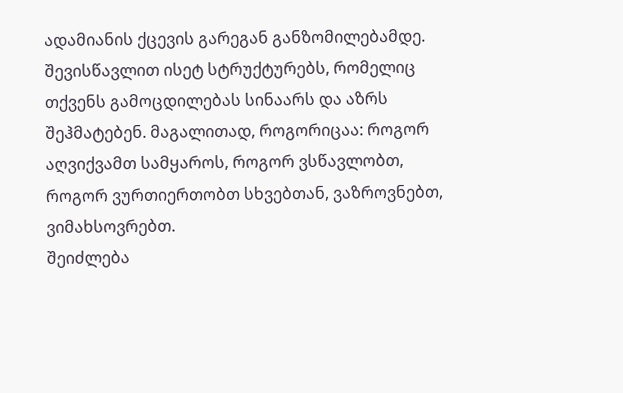ადამიანის ქცევის გარეგან განზომილებამდე. შევისწავლით ისეტ სტრუქტურებს, რომელიც თქვენს გამოცდილებას სინაარს და აზრს შეჰმატებენ. მაგალითად, როგორიცაა: როგორ აღვიქვამთ სამყაროს, როგორ ვსწავლობთ, როგორ ვურთიერთობთ სხვებთან, ვაზროვნებთ, ვიმახსოვრებთ.
შეიძლება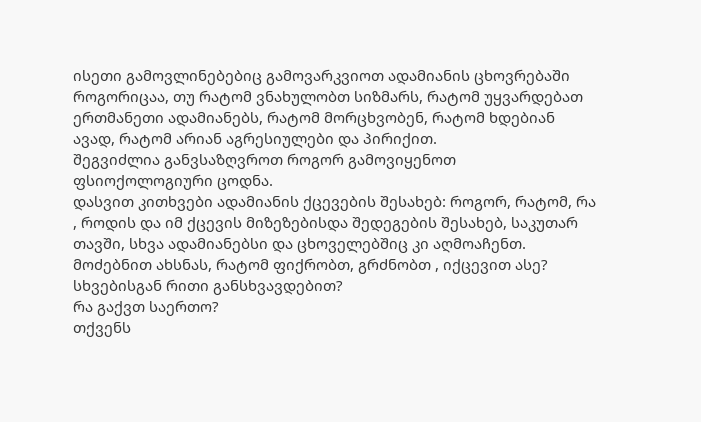ისეთი გამოვლინებებიც გამოვარკვიოთ ადამიანის ცხოვრებაში როგორიცაა, თუ რატომ ვნახულობთ სიზმარს, რატომ უყვარდებათ ერთმანეთი ადამიანებს, რატომ მორცხვობენ, რატომ ხდებიან ავად, რატომ არიან აგრესიულები და პირიქით.
შეგვიძლია განვსაზღვროთ როგორ გამოვიყენოთ ფსიოქოლოგიური ცოდნა.
დასვით კითხვები ადამიანის ქცევების შესახებ: როგორ, რატომ, რა , როდის და იმ ქცევის მიზეზებისდა შედეგების შესახებ, საკუთარ თავში, სხვა ადამიანებსი და ცხოველებშიც კი აღმოაჩენთ.
მოძებნით ახსნას, რატომ ფიქრობთ, გრძნობთ , იქცევით ასე?
სხვებისგან რითი განსხვავდებით?
რა გაქვთ საერთო?
თქვენს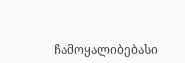ჩამოყალიბებასი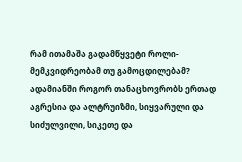რამ ითამაშა გადამწყვეტი როლი- მემკვიდრეობამ თუ გამოცდილებამ?
ადამიანში როგორ თანაცხოვრობს ერთად
აგრესია და ალტრუიზმი, სიყვარული და სიძულვილი, სიკეთე და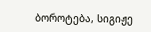ბოროტება, სიგიჟე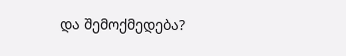და შემოქმედება?